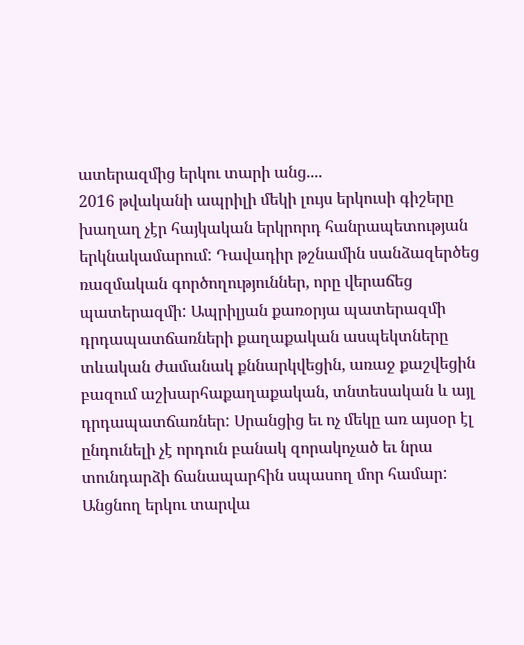ատերազմից երկու տարի անց....
2016 թվականի ապրիլի մեկի լույս երկուսի գիշերը խաղաղ չէր հայկական երկրորդ հանրապետության երկնակամարում: Դավադիր թշնամին սանձազերծեց ռազմական գործողություններ, որը վերաճեց պատերազմի: Ապրիլյան քառօրյա պատերազմի դրդապատճառների քաղաքական ասպեկտները տևական ժամանակ քննարկվեցին, առաջ քաշվեցին բազում աշխարհաքաղաքական, տնտեսական և այլ դրդապատճառներ: Սրանցից եւ ոչ մեկը առ այսօր էլ ընդունելի չէ որդուն բանակ զորակոչած եւ նրա տունդարձի ճանապարհին սպասող մոր համար: Անցնող երկու տարվա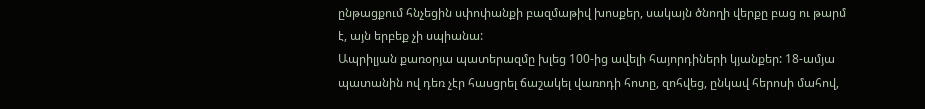ընթացքում հնչեցին սփոփանքի բազմաթիվ խոսքեր, սակայն ծնողի վերքը բաց ու թարմ է, այն երբեք չի սպիանա:
Ապրիլյան քառօրյա պատերազմը խլեց 100-ից ավելի հայորդիների կյանքեր: 18-ամյա պատանին ով դեռ չէր հասցրել ճաշակել վառոդի հոտը, զոհվեց, ընկավ հերոսի մահով,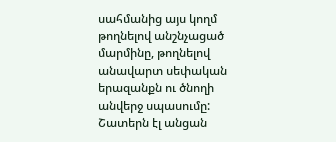սահմանից այս կողմ թողնելով անշնչացած մարմինը, թողնելով անավարտ սեփական երազանքն ու ծնողի անվերջ սպասումը:
Շատերն էլ անցան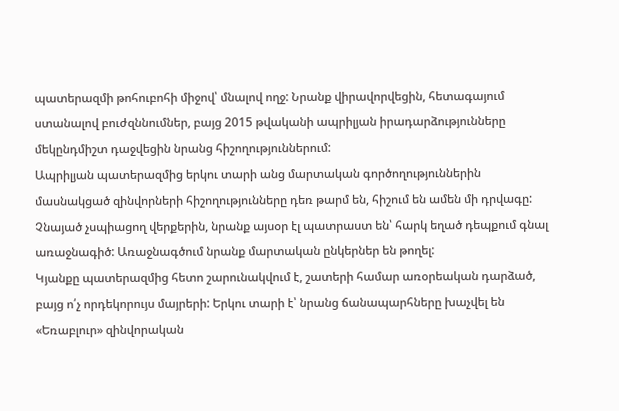պատերազմի թոհուբոհի միջով՝ մնալով ողջ: Նրանք վիրավորվեցին, հետագայում ստանալով բուժզննումներ, բայց 2015 թվականի ապրիլյան իրադարձությունները մեկընդմիշտ դաջվեցին նրանց հիշողություններում:
Ապրիլյան պատերազմից երկու տարի անց մարտական գործողություններին մասնակցած զինվորների հիշողությունները դեռ թարմ են, հիշում են ամեն մի դրվագը: Չնայած չսպիացող վերքերին, նրանք այսօր էլ պատրաստ են՝ հարկ եղած դեպքում գնալ առաջնագիծ: Առաջնագծում նրանք մարտական ընկերներ են թողել:
Կյանքը պատերազմից հետո շարունակվում է, շատերի համար առօրեական դարձած, բայց ո՛չ որդեկորույս մայրերի: Երկու տարի է՝ նրանց ճանապարհները խաչվել են «Եռաբլուր» զինվորական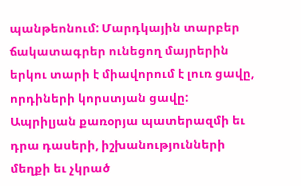պանթեոնում: Մարդկային տարբեր ճակատագրեր ունեցող մայրերին երկու տարի է միավորում է լուռ ցավը, որդիների կորստյան ցավը:
Ապրիլյան քառօրյա պատերազմի եւ դրա դասերի, իշխանությունների մեղքի եւ չկրած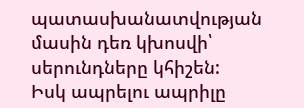պատասխանատվության մասին դեռ կխոսվի՝ սերունդները կհիշեն:
Իսկ ապրելու ապրիլը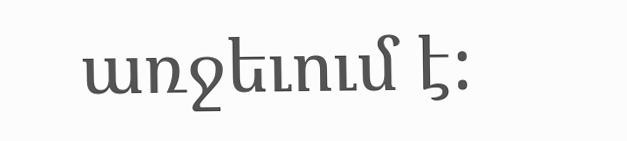առջեւում է: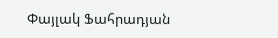Փայլակ Ֆահրադյան